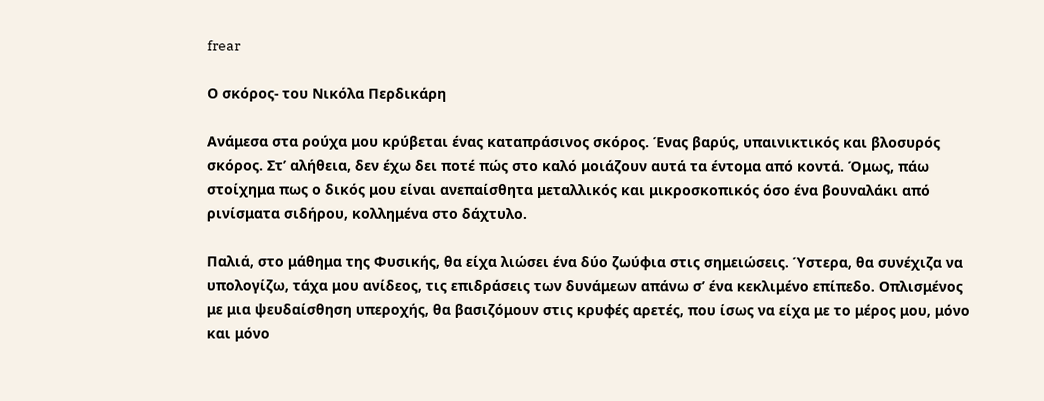frear

Ο σκόρος- του Νικόλα Περδικάρη

Ανάμεσα στα ρούχα μου κρύβεται ένας καταπράσινος σκόρος. Ένας βαρύς, υπαινικτικός και βλοσυρός σκόρος. Στ’ αλήθεια, δεν έχω δει ποτέ πώς στο καλό μοιάζουν αυτά τα έντομα από κοντά. Όμως, πάω στοίχημα πως ο δικός μου είναι ανεπαίσθητα μεταλλικός και μικροσκοπικός όσο ένα βουναλάκι από ρινίσματα σιδήρου, κολλημένα στο δάχτυλο.

Παλιά, στο μάθημα της Φυσικής, θα είχα λιώσει ένα δύο ζωύφια στις σημειώσεις. Ύστερα, θα συνέχιζα να υπολογίζω, τάχα μου ανίδεος, τις επιδράσεις των δυνάμεων απάνω σ’ ένα κεκλιμένο επίπεδο. Οπλισμένος με μια ψευδαίσθηση υπεροχής, θα βασιζόμουν στις κρυφές αρετές, που ίσως να είχα με το μέρος μου, μόνο και μόνο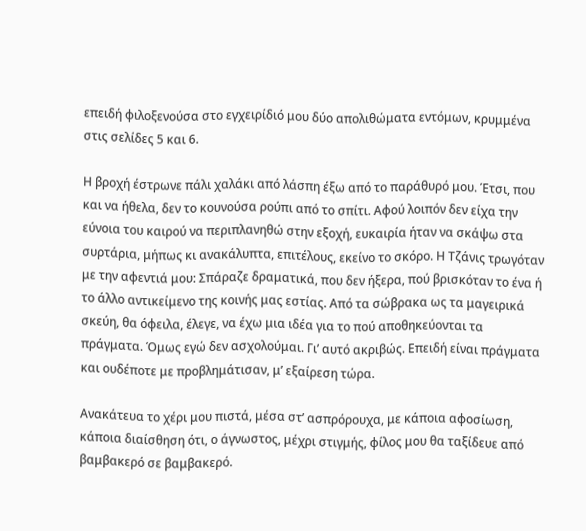επειδή φιλοξενούσα στο εγχειρίδιό μου δύο απολιθώματα εντόμων, κρυμμένα στις σελίδες 5 και 6.

Η βροχή έστρωνε πάλι χαλάκι από λάσπη έξω από το παράθυρό μου. Έτσι, που και να ήθελα, δεν το κουνούσα ρούπι από το σπίτι. Αφού λοιπόν δεν είχα την εύνοια του καιρού να περιπλανηθώ στην εξοχή, ευκαιρία ήταν να σκάψω στα συρτάρια, μήπως κι ανακάλυπτα, επιτέλους, εκείνο το σκόρο. Η Τζάνις τρωγόταν με την αφεντιά μου: Σπάραζε δραματικά, που δεν ήξερα, πού βρισκόταν το ένα ή το άλλο αντικείμενο της κοινής μας εστίας. Από τα σώβρακα ως τα μαγειρικά σκεύη, θα όφειλα, έλεγε, να έχω μια ιδέα για το πού αποθηκεύονται τα πράγματα. Όμως εγώ δεν ασχολούμαι. Γι’ αυτό ακριβώς. Επειδή είναι πράγματα και ουδέποτε με προβλημάτισαν, μ’ εξαίρεση τώρα.

Ανακάτευα το χέρι μου πιστά, μέσα στ’ ασπρόρουχα, με κάποια αφοσίωση, κάποια διαίσθηση ότι, ο άγνωστος, μέχρι στιγμής, φίλος μου θα ταξίδευε από βαμβακερό σε βαμβακερό.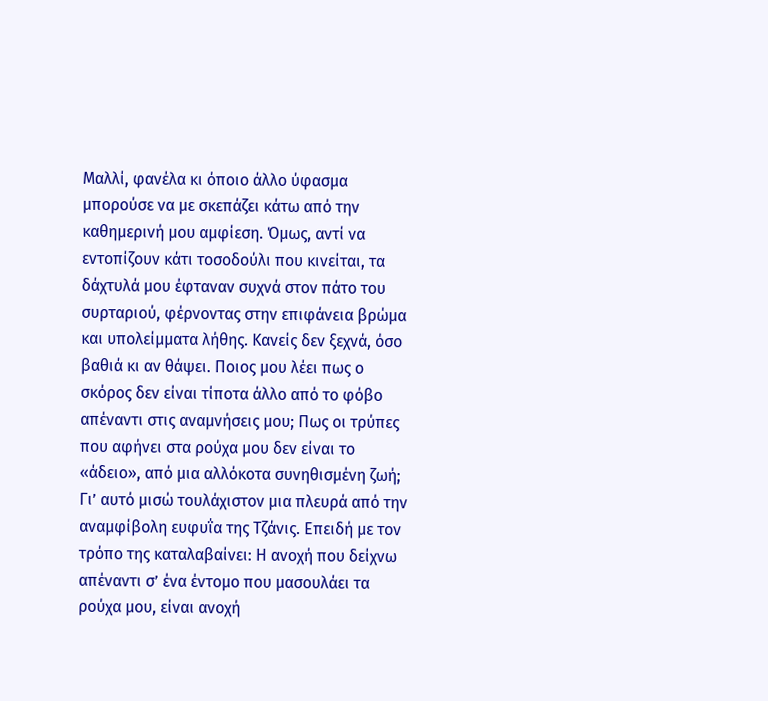Μαλλί, φανέλα κι όποιο άλλο ύφασμα μπορούσε να με σκεπάζει κάτω από την καθημερινή μου αμφίεση. Όμως, αντί να εντοπίζουν κάτι τοσοδούλι που κινείται, τα δάχτυλά μου έφταναν συχνά στον πάτο του συρταριού, φέρνοντας στην επιφάνεια βρώμα και υπολείμματα λήθης. Κανείς δεν ξεχνά, όσο βαθιά κι αν θάψει. Ποιος μου λέει πως ο σκόρος δεν είναι τίποτα άλλο από το φόβο απέναντι στις αναμνήσεις μου; Πως οι τρύπες που αφήνει στα ρούχα μου δεν είναι το «άδειο», από μια αλλόκοτα συνηθισμένη ζωή; Γι’ αυτό μισώ τουλάχιστον μια πλευρά από την αναμφίβολη ευφυΐα της Τζάνις. Επειδή με τον τρόπο της καταλαβαίνει: Η ανοχή που δείχνω απέναντι σ’ ένα έντομο που μασουλάει τα ρούχα μου, είναι ανοχή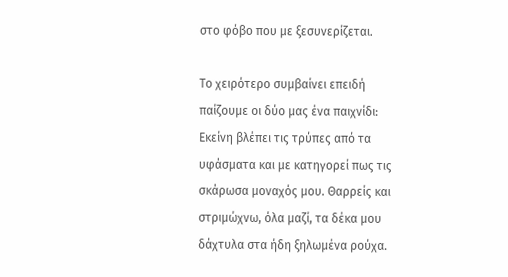στο φόβο που με ξεσυνερίζεται.

Το χειρότερο συμβαίνει επειδή παίζουμε οι δύο μας ένα παιχνίδι: Εκείνη βλέπει τις τρύπες από τα υφάσματα και με κατηγορεί πως τις σκάρωσα μοναχός μου. Θαρρείς και στριμώχνω, όλα μαζί, τα δέκα μου δάχτυλα στα ήδη ξηλωμένα ρούχα.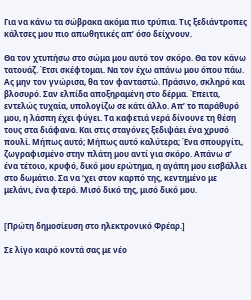Για να κάνω τα σώβρακα ακόμα πιο τρύπια. Τις ξεδιάντροπες κάλτσες μου πιο απωθητικές απ’ όσο δείχνουν.

Θα τον χτυπήσω στο σώμα μου αυτό τον σκόρο. Θα τον κάνω τατουάζ. Έτσι σκέφτομαι. Να τον έχω απάνω μου όπου πάω. Ας μην τον γνώρισα, θα τον φανταστώ. Πράσινο, σκληρό και βλοσυρό. Σαν ελπίδα αποξηραμένη στο δέρμα. Έπειτα, εντελώς τυχαία, υπολογίζω σε κάτι άλλο. Απ’ το παράθυρό μου, η λάσπη έχει φύγει. Τα καφετιά νερά δίνουνε τη θέση τους στα διάφανα. Και στις σταγόνες ξεδιψάει ένα χρυσό πουλί. Μήπως αυτό; Μήπως αυτό καλύτερα; Ένα σπουργίτι, ζωγραφισμένο στην πλάτη μου αντί για σκόρο. Απάνω σ’ ένα τέτοιο, κρυφό, δικό μου ερώτημα, η αγάπη μου εισβάλλει στο δωμάτιο. Σα να ‘χει στον καρπό της, κεντημένο με μελάνι, ένα φτερό. Μισό δικό της, μισό δικό μου.


[Πρώτη δημοσίευση στο ηλεκτρονικό Φρέαρ.]

Σε λίγο καιρό κοντά σας με νέο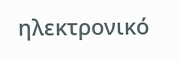ηλεκτρονικό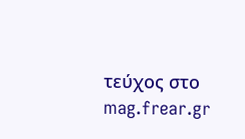τεύχος στο mag.frear.gr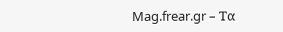Mag.frear.gr – Τα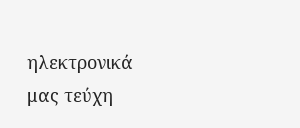ηλεκτρονικά μας τεύχη